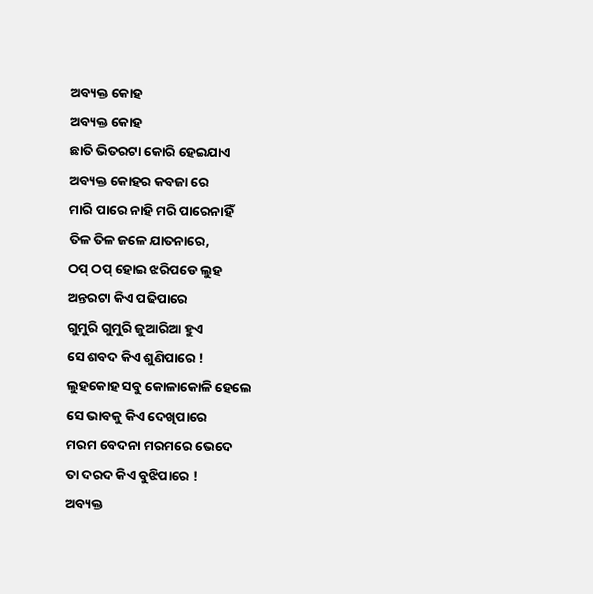ଅବ୍ୟକ୍ତ କୋହ
ଅବ୍ୟକ୍ତ କୋହ
ଛାତି ଭିତରଟା କୋରି ହେଇଯାଏ
ଅବ୍ୟକ୍ତ କୋହର କବଜା ରେ
ମାରି ପାରେ ନାହି ମରି ପାରେନାହିଁ
ତିଳ ତିଳ ଜଳେ ଯାତନାରେ,
ଠପ୍ ଠପ୍ ହୋଇ ଝରିପଡେ ଲୁହ
ଅନ୍ତରଟା କିଏ ପଢିପାରେ
ଗୁମୁରି ଗୁମୁରି ଜୁଆରିଆ ହୁଏ
ସେ ଶବଦ କିଏ ଶୁଣିପାରେ !
ଲୁହକୋହ ସବୁ କୋଳାକୋଳି ହେଲେ
ସେ ଭାବକୁ କିଏ ଦେଖିପାରେ
ମରମ ବେଦନା ମରମରେ ଭେଦେ
ତା ଦରଦ କିଏ ବୁଝିପାରେ !
ଅବ୍ୟକ୍ତ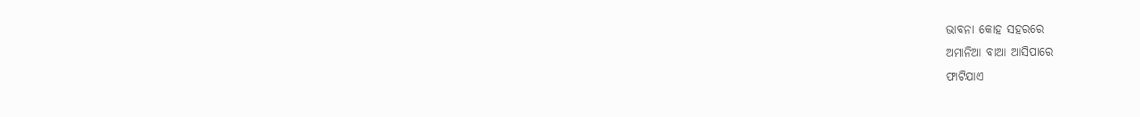ଭାବନା କୋହ ସହରରେ
ଅମାନିଆ ବାଆ ଆସିପାରେ
ଫାଟିଯାଏ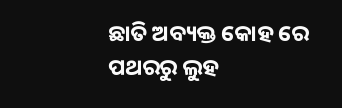ଛାତି ଅବ୍ୟକ୍ତ କୋହ ରେ
ପଥରରୁ ଲୁହ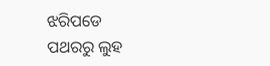ଝରିପଡେ
ପଥରରୁ ଲୁହ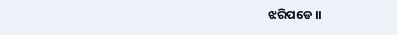ଝରିପଡେ ।।